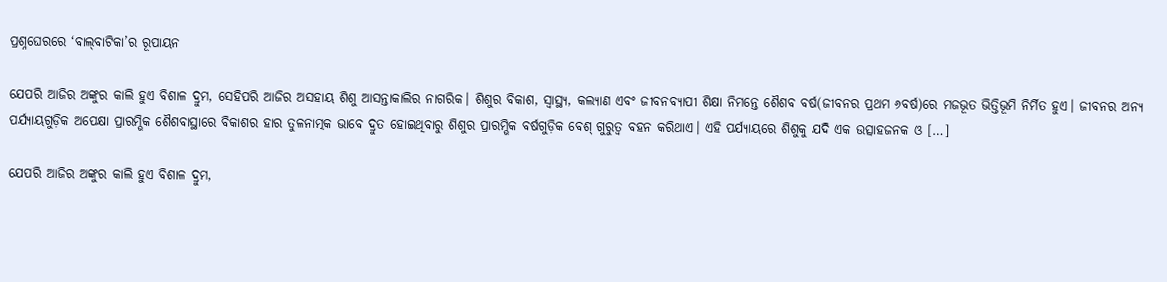ପ୍ରଶ୍ନଘେରରେ ‘ବାଲ୍‌‌ବାଟିକା’ର ରୂପାୟନ

ଯେପରି ଆଜିର ଅଙ୍କୁର କାଲି ହୁଏ ବିଶାଳ ଦ୍ରୁମ, ସେହିପରି ଆଜିର ଅସହାୟ ଶିଶୁ ଆସନ୍ତାକାଲିର ନାଗରିକ। ଶିଶୁର ବିକାଶ, ସ୍ୱାସ୍ଥ୍ୟ, କଲ୍ୟାଣ ଏବଂ ଜୀବନବ୍ୟାପୀ ଶିକ୍ଷା ନିମନ୍ତେ ଶୈଶବ ବର୍ଷ(ଜୀବନର ପ୍ରଥମ ୬ବର୍ଷ)ରେ ମଜଭୂତ ଭିତ୍ତିଭୂମି ନିର୍ମିତ ହୁଏ। ଜୀବନର ଅନ୍ୟ ପର୍ଯ୍ୟାୟଗୁଡ଼ିକ ଅପେକ୍ଷା ପ୍ରାରମ୍ଭିକ ଶୈଶବାସ୍ଥାରେ ବିକାଶର ହାର ତୁଳନାତ୍ମକ ଭାବେ ଦ୍ରୁତ ହୋଇଥିବାରୁ ଶିଶୁର ପ୍ରାରମ୍ଭିକ ବର୍ଷଗୁଡ଼ିକ ବେଶ୍‌‌ ଗୁରୁତ୍ୱ ବହନ କରିଥାଏ। ଏହି ପର୍ଯ୍ୟାୟରେ ଶିଶୁକୁ ଯଦି ଏକ ଉତ୍ସାହଜନକ ଓ […]

ଯେପରି ଆଜିର ଅଙ୍କୁର କାଲି ହୁଏ ବିଶାଳ ଦ୍ରୁମ,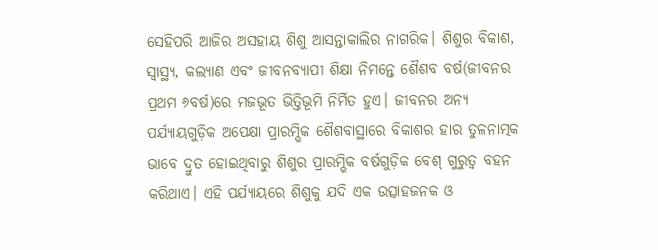ସେହିପରି ଆଜିର ଅସହାୟ ଶିଶୁ ଆସନ୍ତାକାଲିର ନାଗରିକ। ଶିଶୁର ବିକାଶ, ସ୍ୱାସ୍ଥ୍ୟ, କଲ୍ୟାଣ ଏବଂ ଜୀବନବ୍ୟାପୀ ଶିକ୍ଷା ନିମନ୍ତେ ଶୈଶବ ବର୍ଷ(ଜୀବନର ପ୍ରଥମ ୬ବର୍ଷ)ରେ ମଜଭୂତ ଭିତ୍ତିଭୂମି ନିର୍ମିତ ହୁଏ। ଜୀବନର ଅନ୍ୟ ପର୍ଯ୍ୟାୟଗୁଡ଼ିକ ଅପେକ୍ଷା ପ୍ରାରମ୍ଭିକ ଶୈଶବାସ୍ଥାରେ ବିକାଶର ହାର ତୁଳନାତ୍ମକ ଭାବେ ଦ୍ରୁତ ହୋଇଥିବାରୁ ଶିଶୁର ପ୍ରାରମ୍ଭିକ ବର୍ଷଗୁଡ଼ିକ ବେଶ୍‌‌ ଗୁରୁତ୍ୱ ବହନ କରିଥାଏ। ଏହି ପର୍ଯ୍ୟାୟରେ ଶିଶୁକୁ ଯଦି ଏକ ଉତ୍ସାହଜନକ ଓ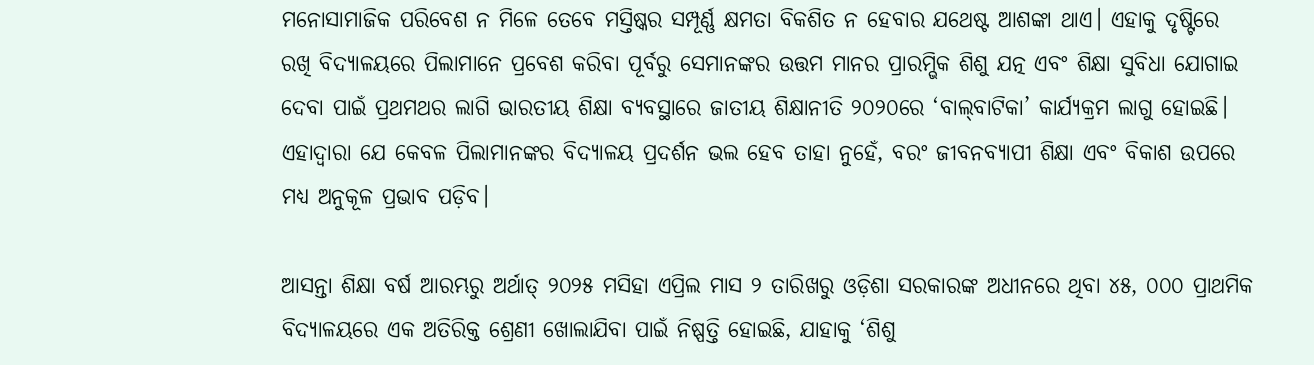ମନୋସାମାଜିକ ପରିବେଶ ନ ମିଳେ ତେବେ ମସ୍ତିଷ୍କର ସମ୍ପୂର୍ଣ୍ଣ କ୍ଷମତା ବିକଶିତ ନ ହେବାର ଯଥେଷ୍ଟ ଆଶଙ୍କା ଥାଏ। ଏହାକୁ ଦୃଷ୍ଟିରେ ରଖି ବିଦ୍ୟାଳୟରେ ପିଲାମାନେ ପ୍ରବେଶ କରିବା ପୂର୍ବରୁ ସେମାନଙ୍କର ଉତ୍ତମ ମାନର ପ୍ରାରମ୍ଭିକ ଶିଶୁ ଯତ୍ନ ଏବଂ ଶିକ୍ଷା ସୁବିଧା ଯୋଗାଇ ଦେବା ପାଇଁ ପ୍ରଥମଥର ଲାଗି ଭାରତୀୟ ଶିକ୍ଷା ବ୍ୟବସ୍ଥାରେ ଜାତୀୟ ଶିକ୍ଷାନୀତି ୨୦୨୦ରେ ‘ବାଲ୍‌‌ବାଟିକା’ କାର୍ଯ୍ୟକ୍ରମ ଲାଗୁ ହୋଇଛି। ଏହାଦ୍ୱାରା ଯେ କେବଳ ପିଲାମାନଙ୍କର ବିଦ୍ୟାଳୟ ପ୍ରଦର୍ଶନ ଭଲ ହେବ ତାହା ନୁହେଁ, ବରଂ ଜୀବନବ୍ୟାପୀ ଶିକ୍ଷା ଏବଂ ବିକାଶ ଉପରେ ମଧ୍ୟ ଅନୁକୂଳ ପ୍ରଭାବ ପଡ଼ିବ।

ଆସନ୍ତା ଶିକ୍ଷା ବର୍ଷ ଆରମ୍ଭରୁ ଅର୍ଥାତ୍‌‌ ୨୦୨୫ ମସିହା ଏପ୍ରିଲ ମାସ ୨ ତାରିଖରୁ ଓଡ଼ିଶା ସରକାରଙ୍କ ଅଧୀନରେ ଥିବା ୪୫, ୦୦୦ ପ୍ରାଥମିକ ବିଦ୍ୟାଳୟରେ ଏକ ଅତିରିକ୍ତ ଶ୍ରେଣୀ ଖୋଲାଯିବା ପାଇଁ ନିଷ୍ପତ୍ତି ହୋଇଛି, ଯାହାକୁ ‘ଶିଶୁ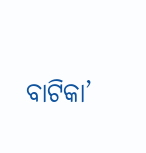ବାଟିକା’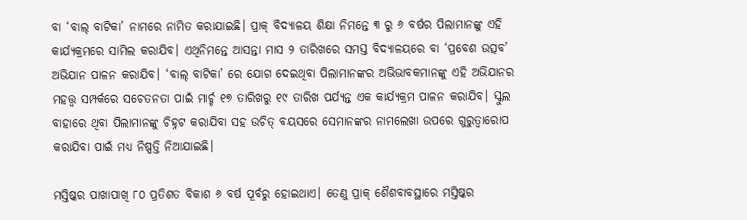ବା ‘ବାଲ୍‌‌ ବାଟିକା’ ନାମରେ ନାମିତ କରାଯାଇଛି। ପ୍ରାକ୍‌‌ ବିଦ୍ୟାଳୟ ଶିକ୍ଷା ନିମନ୍ତେ ୩ ରୁ ୬ ବର୍ଷର ପିଲାମାନଙ୍କୁ ଏହି କାର୍ଯ୍ୟକ୍ରମରେ ସାମିଲ କରାଯିବ। ଏଥିନିମନ୍ତେ ଆସନ୍ତା ମାସ ୨ ତାରିଖରେ ସମସ୍ତ ବିଦ୍ୟାଳୟରେ ବା ‘ପ୍ରବେଶ ଉତ୍ସବ’ ଅଭିଯାନ ପାଳନ କରାଯିବ। ‘ବାଲ୍‌‌ ବାଟିକା’ ରେ ଯୋଗ ଦେଇଥିବା ପିଲାମାନଙ୍କର ଅଭିଭାବକମାନଙ୍କୁ ଏହି ଅଭିଯାନର ମହତ୍ତ୍ୱ ସମ୍ପର୍କରେ ସଚେତନତା ପାଇଁ ମାର୍ଚ୍ଚ ୧୭ ତାରିଖରୁ ୧୯ ତାରିଖ ପର୍ଯ୍ୟନ୍ତ ଏକ କାର୍ଯ୍ୟକ୍ରମ ପାଳନ କରାଯିବ। ସ୍କୁଲ ବାହାରେ ଥିବା ପିଲାମାନଙ୍କୁ ଚିହ୍ନଟ କରାଯିବା ସହ ଉଚିତ୍‌‌ ବୟସରେ ସେମାନଙ୍କର ନାମଲେଖା ଉପରେ ଗୁରୁତ୍ୱାରୋପ କରାଯିବା ପାଇଁ ମଧ୍ୟ ନିଷ୍ପତ୍ତି ନିଆଯାଇଛି।

ମସ୍ତିଷ୍କର ପାଖାପାଖି ୮୦ ପ୍ରତିଶତ ବିକାଶ ୬ ବର୍ଷ ପୂର୍ବରୁ ହୋଇଥାଏ। ତେଣୁ ପ୍ରାକ୍‌‌ ଶୈଶବାବସ୍ଥାରେ ମସ୍ତିଷ୍କର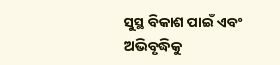ସୁସ୍ଥ ବିକାଶ ପାଇଁ ଏବଂ ଅଭିବୃଦ୍ଧିକୁ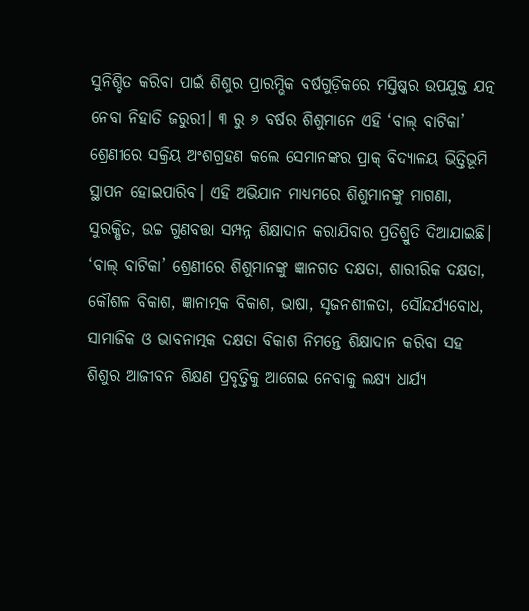ସୁନିଶ୍ଚିତ କରିବା ପାଇଁ ଶିଶୁର ପ୍ରାରମ୍ଭିକ ବର୍ଷଗୁଡ଼ିକରେ ମସ୍ତିଷ୍କର ଉପଯୁକ୍ତ ଯତ୍ନ ନେବା ନିହାତି ଜରୁରୀ। ୩ ରୁ ୬ ବର୍ଷର ଶିଶୁମାନେ ଏହି ‘ବାଲ୍‌‌ ବାଟିକା’ ଶ୍ରେଣୀରେ ସକ୍ରିୟ ଅଂଶଗ୍ରହଣ କଲେ ସେମାନଙ୍କର ପ୍ରାକ୍‌‌ ବିଦ୍ୟାଳୟ ଭିତ୍ତିଭୂମି ସ୍ଥାପନ ହୋଇପାରିବ। ଏହି ଅଭିଯାନ ମାଧ୍ୟମରେ ଶିଶୁମାନଙ୍କୁ ମାଗଣା, ସୁରକ୍ଷିତ, ଉଚ୍ଚ ଗୁଣବତ୍ତା ସମ୍ପନ୍ନ ଶିକ୍ଷାଦାନ କରାଯିବାର ପ୍ରତିଶ୍ରୁତି ଦିଆଯାଇଛି। ‘ବାଲ୍‌‌ ବାଟିକା’ ଶ୍ରେଣୀରେ ଶିଶୁମାନଙ୍କୁ ଜ୍ଞାନଗତ ଦକ୍ଷତା, ଶାରୀରିକ ଦକ୍ଷତା, କୌଶଳ ବିକାଶ, ଜ୍ଞାନାତ୍ମକ ବିକାଶ, ଭାଷା, ସୃଜନଶୀଳତା, ସୌନ୍ଦର୍ଯ୍ୟବୋଧ, ସାମାଜିକ ଓ ଭାବନାତ୍ମକ ଦକ୍ଷତା ବିକାଶ ନିମନ୍ତେ ଶିକ୍ଷାଦାନ କରିବା ସହ ଶିଶୁର ଆଜୀବନ ଶିକ୍ଷଣ ପ୍ରବୃତ୍ତିକୁ ଆଗେଇ ନେବାକୁ ଲକ୍ଷ୍ୟ ଧାର୍ଯ୍ୟ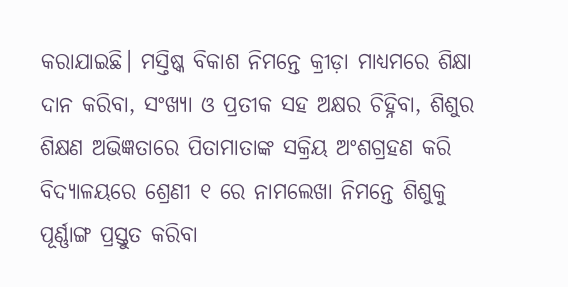କରାଯାଇଛି। ମସ୍ତିଷ୍କ ବିକାଶ ନିମନ୍ତେ କ୍ରୀଡ଼ା ମାଧ୍ୟମରେ ଶିକ୍ଷା ଦାନ କରିବା, ସଂଖ୍ୟା ଓ ପ୍ରତୀକ ସହ ଅକ୍ଷର ଚିହ୍ନିବା, ଶିଶୁର ଶିକ୍ଷଣ ଅଭିଜ୍ଞତାରେ ପିତାମାତାଙ୍କ ସକ୍ରିୟ ଅଂଶଗ୍ରହଣ କରି ବିଦ୍ୟାଳୟରେ ଶ୍ରେଣୀ ୧ ରେ ନାମଲେଖା ନିମନ୍ତେ ଶିଶୁକୁ ପୂର୍ଣ୍ଣାଙ୍ଗ ପ୍ରସ୍ତୁତ କରିବା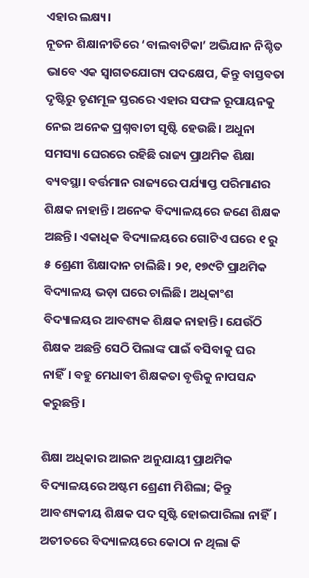ଏହାର ଲକ୍ଷ୍ୟ।
ନୂତନ ଶିକ୍ଷାନୀତିରେ ‘ବାଲବାଟିକା’ ଅଭିଯାନ ନିଶ୍ଚିତ ଭାବେ ଏକ ସ୍ୱାଗତଯୋଗ୍ୟ ପଦକ୍ଷେପ, କିନ୍ତୁ ବାସ୍ତବତା ଦୃଷ୍ଟିରୁ ତୃଣମୂଳ ସ୍ତରରେ ଏହାର ସଫଳ ରୂପାୟନକୁ ନେଇ ଅନେକ ପ୍ରଶ୍ନବାଚୀ ସୃଷ୍ଟି ହେଉଛି। ଅଧୁନା ସମସ୍ୟା ଘେରରେ ରହିଛି ରାଜ୍ୟ ପ୍ରାଥମିକ ଶିକ୍ଷା ବ୍ୟବସ୍ଥା। ବର୍ତ୍ତମାନ ରାଜ୍ୟରେ ପର୍ଯ୍ୟାପ୍ତ ପରିମାଣର ଶିକ୍ଷକ ନାହାନ୍ତି। ଅନେକ ବିଦ୍ୟାଳୟରେ ଜଣେ ଶିକ୍ଷକ ଅଛନ୍ତି। ଏକାଧିକ ବିଦ୍ୟାଳୟରେ ଗୋଟିଏ ଘରେ ୧ ରୁ ୫ ଶ୍ରେଣୀ ଶିକ୍ଷାଦାନ ଚାଲିଛି। ୨୧, ୧୭୯ଟି ପ୍ରାଥମିକ ବିଦ୍ୟାଳୟ ଭଡ଼ା ଘରେ ଚାଲିଛି। ଅଧିକାଂଶ ବିଦ୍ୟାଳୟର ଆବଶ୍ୟକ ଶିକ୍ଷକ ନାହାନ୍ତି। ଯେଉଁଠି ଶିକ୍ଷକ ଅଛନ୍ତି ସେଠି ପିଲାଙ୍କ ପାଇଁ ବସିବାକୁ ଘର ନାହିଁ। ବହୁ ମେଧାବୀ ଶିକ୍ଷକତା ବୃତ୍ତିକୁ ନାପସନ୍ଦ କରୁଛନ୍ତି।

ଶିକ୍ଷା ଅଧିକାର ଆଇନ ଅନୁଯାୟୀ ପ୍ରାଥମିକ ବିଦ୍ୟାଳୟରେ ଅଷ୍ଟମ ଶ୍ରେଣୀ ମିଶିଲା; କିନ୍ତୁ ଆବଶ୍ୟକୀୟ ଶିକ୍ଷକ ପଦ ସୃଷ୍ଟି ହୋଇପାରିଲା ନାହିଁ। ଅତୀତରେ ବିଦ୍ୟାଳୟରେ କୋଠା ନ ଥିଲା କି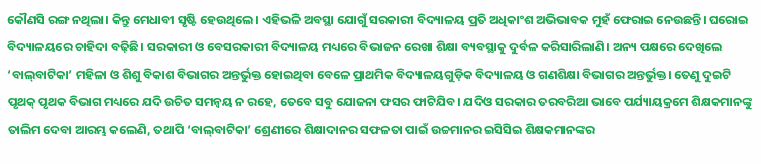କୌଣସି ରଙ୍ଗ ନଥିଲା। କିନ୍ତୁ ମେଧାବୀ ସୃଷ୍ଟି ହେଉଥିଲେ। ଏହିଭଳି ଅବସ୍ଥା ଯୋଗୁଁ ସରକାରୀ ବିଦ୍ୟାଳୟ ପ୍ରତି ଅଧିକାଂଶ ଅଭିଭାବକ ମୁହଁ ଫେରାଇ ନେଉଛନ୍ତି। ଘରୋଇ ବିଦ୍ୟାଳୟରେ ଚାହିଦା ବଢ଼ିଛି। ସରକାରୀ ଓ ବେସରକାରୀ ବିଦ୍ୟାଳୟ ମଧ୍ୟରେ ବିଭାଜନ ରେଖା ଶିକ୍ଷା ବ୍ୟବସ୍ଥାକୁ ଦୁର୍ବଳ କରିସାରିଲାଣି। ଅନ୍ୟ ପକ୍ଷରେ ଦେଖିଲେ ‘ବାଲ୍‌‌ବାଟିକା’ ମହିଳା ଓ ଶିଶୁ ବିକାଶ ବିଭାଗର ଅନ୍ତର୍ଭୁକ୍ତ ହୋଇଥିବା ବେଳେ ପ୍ରାଥମିକ ବିଦ୍ୟାଳୟଗୁଡ଼ିକ ବିଦ୍ୟାଳୟ ଓ ଗଣଶିକ୍ଷା ବିଭାଗର ଅନ୍ତର୍ଭୁକ୍ତ। ତେଣୁ ଦୁଇଟି ପୃଥକ୍‌‌ ପୃଥକ ବିଭାଗ ମଧ୍ୟରେ ଯଦି ଉଚିତ ସମନ୍ୱୟ ନ ରହେ, ତେବେ ସବୁ ଯୋଜନା ଫସର ଫାଟିଯିବ। ଯଦିଓ ସରକାର ତରବରିଆ ଭାବେ ପର୍ଯ୍ୟାୟକ୍ରମେ ଶିକ୍ଷକମାନଙ୍କୁ ତାଲିମ ଦେବା ଆରମ୍ଭ କଲେଣି, ତଥାପି ‘ବାଲ୍‌‌ବାଟିକା’ ଶ୍ରେଣୀରେ ଶିକ୍ଷାଦାନର ସଫଳତା ପାଇଁ ଉଚ୍ଚମାନର ଇସିସିଇ ଶିକ୍ଷକମାନଙ୍କର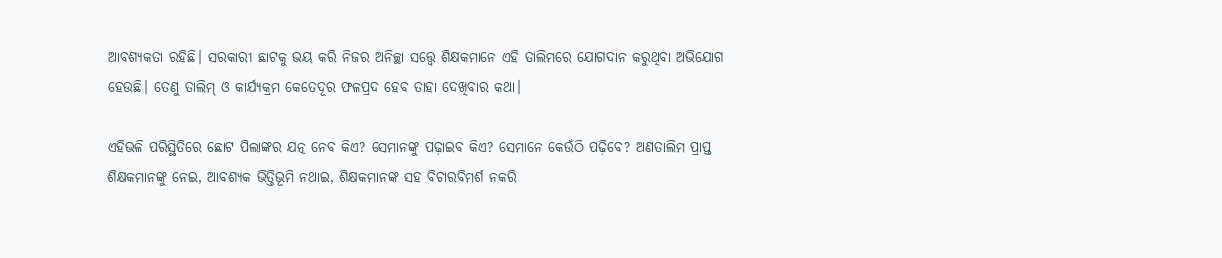ଆବଶ୍ୟକତା ରହିଛି। ସରକାରୀ ଛାଟକୁ ଭୟ କରି ନିଜର ଅନିଚ୍ଛା ସତ୍ତ୍ବେ ଶିକ୍ଷକମାନେ ଏହି ତାଲିମରେ ଯୋଗଦାନ କରୁଥିବା ଅଭିଯୋଗ ହେଉଛି। ତେଣୁ ତାଲିମ୍‌‌ ଓ କାର୍ଯ୍ୟକ୍ରମ କେତେଦୂର ଫଳପ୍ରଦ ହେବ ତାହା ଦେଖିବାର କଥା।

ଏହିଭଳି ପରିସ୍ଥିତିରେ ଛୋଟ ପିଲାଙ୍କର ଯତ୍ନ ନେବ କିଏ? ସେମାନଙ୍କୁ ପଢ଼ାଇବ କିଏ? ସେମାନେ କେଉଁଠି ପଢ଼ିବେ? ଅଣତାଲିମ ପ୍ରାପ୍ତ ଶିକ୍ଷକମାନଙ୍କୁ ନେଇ, ଆବଶ୍ୟକ ଭିତ୍ତିଭୂମି ନଥାଇ, ଶିକ୍ଷକମାନଙ୍କ ସହ ବିଚାରବିମର୍ଶ ନକରି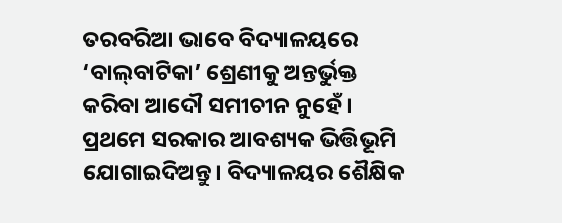ତରବରିଆ ଭାବେ ବିଦ୍ୟାଳୟରେ ‘ବାଲ୍‌‌ବାଟିକା’ ଶ୍ରେଣୀକୁ ଅନ୍ତର୍ଭୁକ୍ତ କରିବା ଆଦୌ ସମୀଚୀନ ନୁହେଁ। ପ୍ରଥମେ ସରକାର ଆବଶ୍ୟକ ଭିତ୍ତିଭୂମି ଯୋଗାଇଦିଅନ୍ତୁ। ବିଦ୍ୟାଳୟର ଶୈକ୍ଷିକ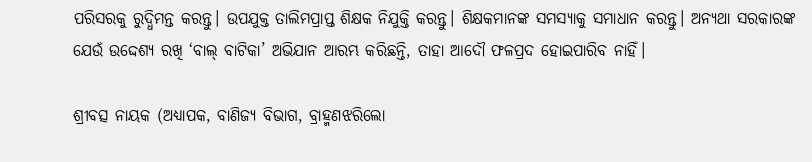ପରିସରକୁ ରୁଦ୍ଧିମନ୍ତ କରନ୍ତୁ। ଉପଯୁକ୍ତ ତାଲିମପ୍ରାପ୍ତ ଶିକ୍ଷକ ନିଯୁକ୍ତି କରନ୍ତୁ। ଶିକ୍ଷକମାନଙ୍କ ସମସ୍ୟାକୁ ସମାଧାନ କରନ୍ତୁ। ଅନ୍ୟଥା ସରକାରଙ୍କ ଯେଉଁ ଉଦ୍ଦେଶ୍ୟ ରଖି ‘ବାଲ୍‌‌ ବାଟିକା’ ଅଭିଯାନ ଆରମ୍ଭ କରିଛନ୍ତି, ତାହା ଆଦୌ ଫଳପ୍ରଦ ହୋଇପାରିବ ନାହିଁ।

ଶ୍ରୀବତ୍ସ ନାୟକ (ଅଧ୍ୟାପକ, ବାଣିଜ୍ୟ ବିଭାଗ, ବ୍ରାହ୍ମଣଝରିଲୋ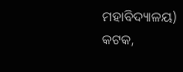ମହାବିଦ୍ୟାଳୟ)
କଟକ,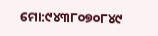ମୋ:୯୪୩୮୦୭୦୮୪୯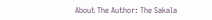About The Author: The Sakala